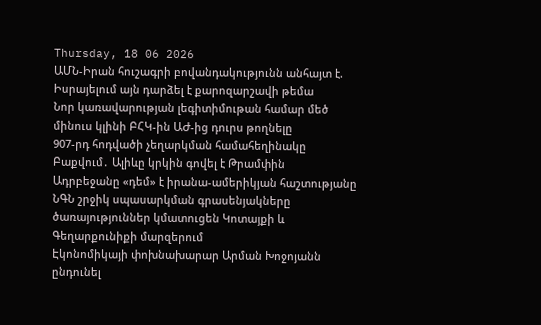Thursday, 18 06 2026
ԱՄՆ-Իրան հուշագրի բովանդակությունն անհայտ է. Իսրայելում այն դարձել է քարոզարշավի թեմա
Նոր կառավարության լեգիտիմութան համար մեծ մինուս կլինի ԲՀԿ-ին ԱԺ-ից դուրս թողնելը
907-րդ հոդվածի չեղարկման համահեղինակը Բաքվում․ Ալիևը կրկին գովել է Թրամփին
Ադրբեջանը «դեմ» է իրանա-ամերիկյան հաշտությանը
ՆԳՆ շրջիկ սպասարկման գրասենյակները ծառայություններ կմատուցեն Կոտայքի և Գեղարքունիքի մարզերում
Էկոնոմիկայի փոխնախարար Արման Խոջոյանն ընդունել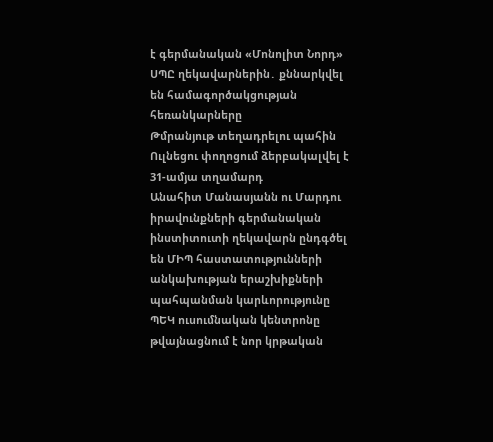է գերմանական «Մոնոլիտ Նորդ» ՍՊԸ ղեկավարներին․ քննարկվել են համագործակցության հեռանկարները
Թմրանյութ տեղադրելու պահին Ուլնեցու փողոցում ձերբակալվել է 31-ամյա տղամարդ
Անահիտ Մանասյանն ու Մարդու իրավունքների գերմանական ինստիտուտի ղեկավարն ընդգծել են ՄԻՊ հաստատությունների անկախության երաշխիքների պահպանման կարևորությունը
ՊԵԿ ուսումնական կենտրոնը թվայնացնում է նոր կրթական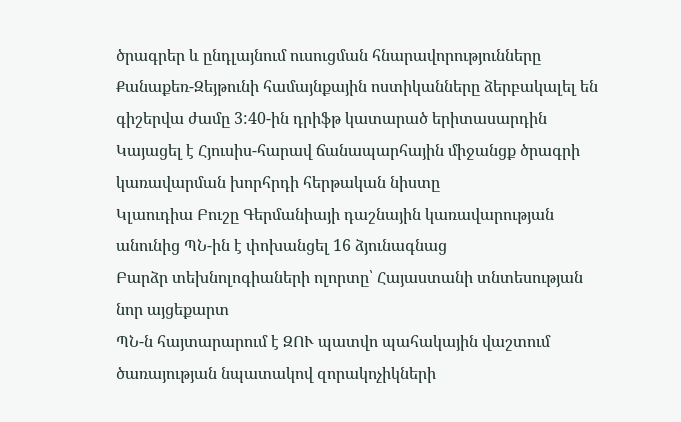ծրագրեր և ընդլայնում ուսուցման հնարավորությունները
Քանաքեռ-Զեյթունի համայնքային ոստիկանները ձերբակալել են գիշերվա ժամը 3:40-ին դրիֆթ կատարած երիտասարդին
Կայացել է Հյուսիս-հարավ ճանապարհային միջանցք ծրագրի կառավարման խորհրդի հերթական նիստը
Կլաուդիա Բուշը Գերմանիայի դաշնային կառավարության անունից ՊՆ-ին է փոխանցել 16 ձյունագնաց
Բարձր տեխնոլոգիաների ոլորտը՝ Հայաստանի տնտեսության նոր այցեքարտ
ՊՆ-ն հայտարարում է ԶՈՒ պատվո պահակային վաշտում ծառայության նպատակով զորակոչիկների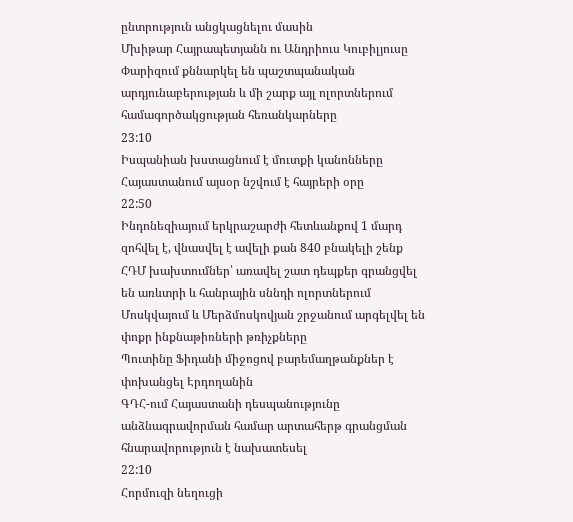ընտրություն անցկացնելու մասին
Մխիթար Հայրապետյանն ու Անդրիուս Կուբիլյուսը Փարիզում քննարկել են պաշտպանական արդյունաբերության և մի շարք այլ ոլորտներում համագործակցության հեռանկարները
23:10
Իսպանիան խստացնում է մուտքի կանոնները
Հայաստանում այսօր նշվում է հայրերի օրը
22:50
Ինդոնեզիայում երկրաշարժի հետևանքով 1 մարդ զոհվել է, վնասվել է ավելի քան 840 բնակելի շենք
ՀԴՄ խախտումներ՝ առավել շատ դեպքեր գրանցվել են առևտրի և հանրային սննդի ոլորտներում
Մոսկվայում և Մերձմոսկովյան շրջանում արգելվել են փոքր ինքնաթիռների թռիչքները
Պուտինը Ֆիդանի միջոցով բարեմաղթանքներ է փոխանցել Էրդողանին
ԳԴՀ-ում Հայաստանի դեսպանությունը անձնագրավորման համար արտահերթ գրանցման հնարավորություն է նախատեսել
22:10
Հորմուզի նեղուցի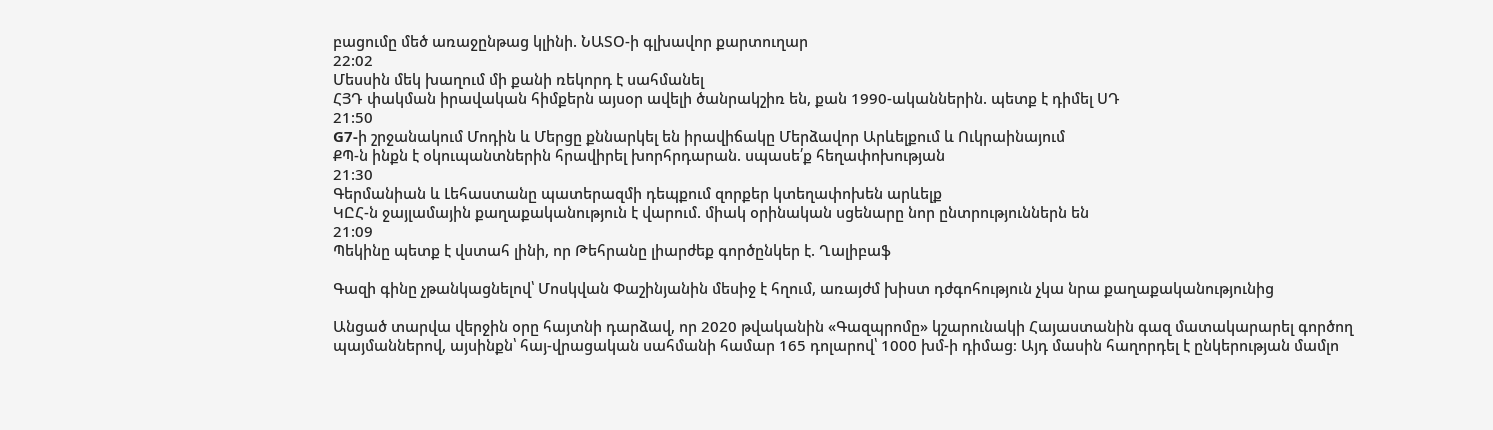բացումը մեծ առաջընթաց կլինի. ՆԱՏՕ-ի գլխավոր քարտուղար
22:02
Մեսսին մեկ խաղում մի քանի ռեկորդ է սահմանել
ՀՅԴ փակման իրավական հիմքերն այսօր ավելի ծանրակշիռ են, քան 1990-ականներին. պետք է դիմել ՍԴ
21:50
G7-ի շրջանակում Մոդին և Մերցը քննարկել են իրավիճակը Մերձավոր Արևելքում և Ուկրաինայում
ՔՊ-ն ինքն է օկուպանտներին հրավիրել խորհրդարան. սպասե՛ք հեղափոխության
21:30
Գերմանիան և Լեհաստանը պատերազմի դեպքում զորքեր կտեղափոխեն արևելք
ԿԸՀ-ն ջայլամային քաղաքականություն է վարում. միակ օրինական սցենարը նոր ընտրություններն են
21:09
Պեկինը պետք է վստահ լինի, որ Թեհրանը լիարժեք գործընկեր է. Ղալիբաֆ

Գազի գինը չթանկացնելով՝ Մոսկվան Փաշինյանին մեսիջ է հղում, առայժմ խիստ դժգոհություն չկա նրա քաղաքականությունից

Անցած տարվա վերջին օրը հայտնի դարձավ, որ 2020 թվականին «Գազպրոմը» կշարունակի Հայաստանին գազ մատակարարել գործող պայմաններով, այսինքն՝ հայ-վրացական սահմանի համար 165 դոլարով՝ 1000 խմ-ի դիմաց։ Այդ մասին հաղորդել է ընկերության մամլո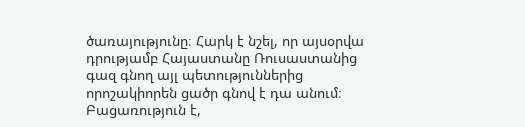ծառայությունը։ Հարկ է նշել, որ այսօրվա դրությամբ Հայաստանը Ռուսաստանից գազ գնող այլ պետություններից  որոշակիորեն ցածր գնով է դա անում։ Բացառություն է,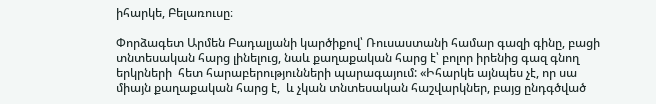իհարկե, Բելառուսը։

Փորձագետ Արմեն Բադալյանի կարծիքով՝ Ռուսաստանի համար գազի գինը, բացի տնտեսական հարց լինելուց, նաև քաղաքական հարց է՝ բոլոր իրենից գազ գնող երկրների  հետ հարաբերությունների պարագայում: «Իհարկե այնպես չէ, որ սա միայն քաղաքական հարց է,  և չկան տնտեսական հաշվարկներ, բայց ընդգծված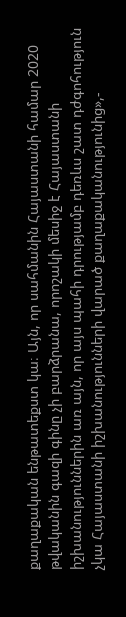քաղաքական ենթատեքստ կա։ Այն, որ սահմանին Հայաստանի համար 2020 թվականին գազի գինը չի բարձրանա, որոշակի մեսիջ է Հայաստանի իշխանություններին առ այն, որ այս պահի դրությամբ դեռևս շատ դժգոհություն չկա Հայաստանի իշխանությունների վարած քաղաքականությունից»,-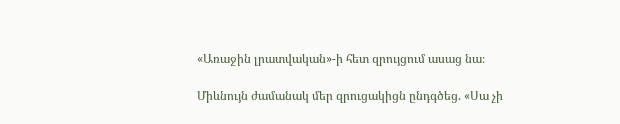«Առաջին լրատվական»-ի հետ զրույցում ասաց նա։

Միևնույն ժամանակ մեր զրուցակիցն ընդգծեց. «Սա չի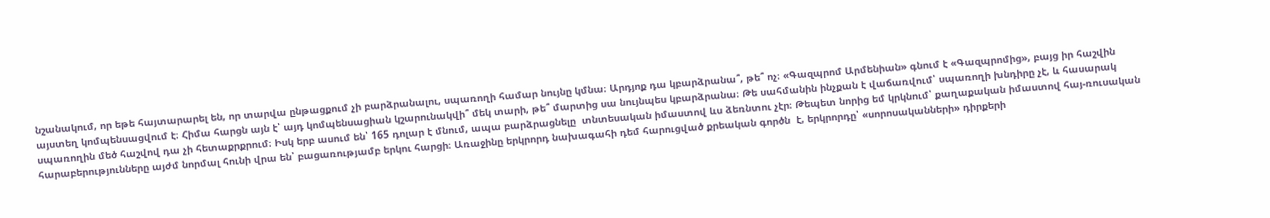նշանակում, որ եթե հայտարարել են, որ տարվա ընթացքում չի բարձրանալու, սպառողի համար նույնը կմնա։ Արդյոք դա կբարձրանա՞, թե՞ ոչ։ «Գազպրոմ Արմենիան» գնում է «Գազպրոմից», բայց իր հաշվին այստեղ կոմպենսացվում է։ Հիմա հարցն այն է՝ այդ կոմպենսացիան կշարունակվի՞ մեկ տարի, թե՞ մարտից սա նույնպես կբարձրանա։ Թե սահմանին ինչքան է վաճառվում՝ սպառողի խնդիրը չէ, և հասարակ սպառողին մեծ հաշվով դա չի հետաքրքրում։ Իսկ երբ ասում են՝ 165 դոլար է մնում, ապա բարձրացնելը  տնտեսական իմաստով ևս ձեռնտու չէր։ Թեպետ նորից եմ կրկնում՝ քաղաքական իմաստով հայ-ռուսական հարաբերությունները այժմ նորմալ հունի վրա են՝ բացառությամբ երկու հարցի։ Առաջինը երկրորդ նախագահի դեմ հարուցված քրեական գործն  է, երկրորդը՝ «սորոսականների» դիրքերի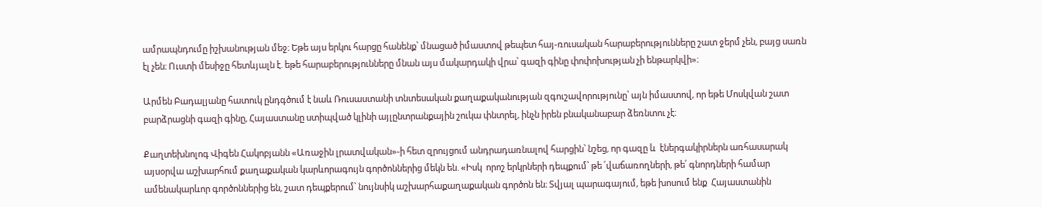ամրապնդումը իշխանության մեջ։ Եթե այս երկու հարցը հանենք՝ մնացած իմաստով թեպետ հայ-ռուսական հարաբերությունները շատ ջերմ չեն, բայց սառն էլ չեն։ Ուստի մեսիջը հետևյալն է. եթե հարաբերությունները մնան այս մակարդակի վրա՝ գազի գինը փոփոխության չի ենթարկվի»։

Արմեն Բադալյանը հատուկ ընդգծում է նաև Ռուսաստանի տնտեսական քաղաքականության զգուշավորությունը՝ այն իմաստով, որ եթե Մոսկվան շատ բարձրացնի գազի գինը, Հայաստանը ստիպված կլինի այլընտրանքային շուկա փնտրել, ինչն իրեն բնականաբար ձեռնտու չէ։

Քաղտեխնոլոգ Վիգեն Հակոբյանն «Առաջին լրատվական»-ի հետ զրույցում անդրադառնալով հարցին՝ նշեց, որ գազը և  էներգակիրներն առհասարակ այսօրվա աշխարհում քաղաքական կարևորագույն գործոններից մեկն են. «Իսկ  որոշ երկրների դեպքում՝ թե ՛վաճառողների, թե՛ գնորդների համար ամենակարևոր գործոններից են, շատ դեպքերում՝ նույնսիկ աշխարհաքաղաքական գործոն են։ Տվյալ պարագայում, եթե խոսում ենք  Հայաստանին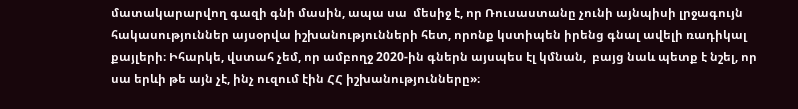մատակարարվող գազի գնի մասին, ապա սա  մեսիջ է, որ Ռուսաստանը չունի այնպիսի լրջագույն հակասություններ այսօրվա իշխանությունների հետ, որոնք կստիպեն իրենց գնալ ավելի ռադիկալ  քայլերի։ Իհարկե, վստահ չեմ, որ ամբողջ 2020-ին գներն այսպես էլ կմնան,  բայց նաև պետք է նշել, որ սա երևի թե այն չէ, ինչ ուզում էին ՀՀ իշխանությունները»։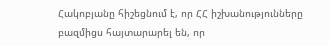Հակոբյանը հիշեցնում է, որ ՀՀ իշխանությունները բազմիցս հայտարարել են, որ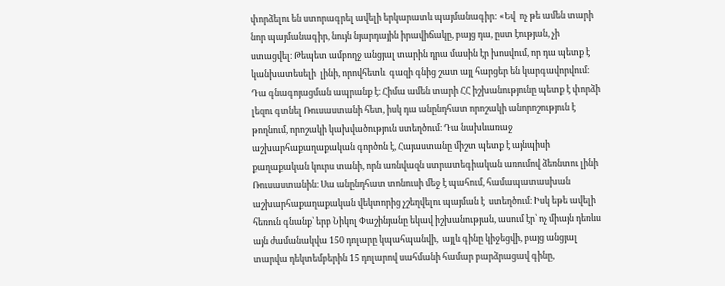փորձելու են ստորագրել ավելի երկարատև պայմանագիր: «Եվ  ոչ թե ամեն տարի նոր պայմանագիր, նույն նյարդային իրավիճակը, բայց դա, ըստ էության, չի ստացվել։ Թեպետ ամբողջ անցյալ տարին դրա մասին էր խոսվում, որ դա պետք է կանխատեսելի  լինի, որովհետև  գազի գնից շատ այլ հարցեր են կարգավորվում։ Դա գնագոյացման ապրանք է։ Հիմա ամեն տարի ՀՀ իշխանությունը պետք է փորձի լեզու գտնել Ռուսաստանի հետ, իսկ դա անընդհատ որոշակի անորոշություն է թողնում, որոշակի կախվածություն ստեղծում։ Դա նախևառաջ աշխարհաքաղաքական գործոն է, Հայաստանը միշտ պետք է այնպիսի քաղաքական կուրս տանի, որն առնվազն ստրատեգիական առումով ձեռնտու լինի Ռուսաստանին։ Սա անընդհատ տոնուսի մեջ է պահում, համապատասխան աշխարհաքաղաքական վեկտորից չշեղվելու պայման է  ստեղծում։ Իսկ եթե ավելի հեռուն գնանք՝ երբ Նիկոլ Փաշինյանը եկավ իշխանության, ասում էր՝ ոչ միայն դեռևս այն ժամանակվա 150 դոլարը կպահպանվի,  այլև գինը կիջեցվի, բայց անցյալ տարվա դեկտեմբերին 15 դոլարով սահմանի համար բարձրացավ գինը,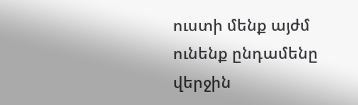ուստի մենք այժմ ունենք ընդամենը վերջին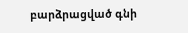բարձրացված գնի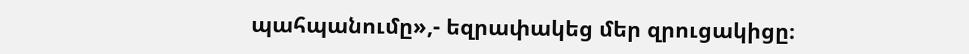պահպանումը»,- եզրափակեց մեր զրուցակիցը։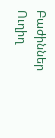Բաժիններ
Ուղիղ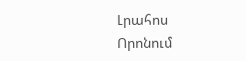Լրահոս
Որոնում